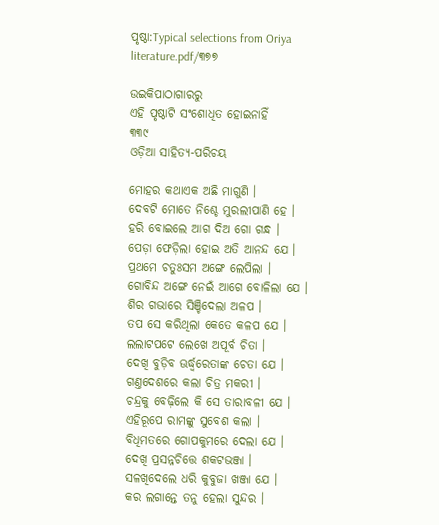ପୃଷ୍ଠା:Typical selections from Oriya literature.pdf/୩୭୭

ଉଇକିପାଠାଗାର‌ରୁ
ଏହି ପୃଷ୍ଠାଟି ସଂଶୋଧିତ ହୋଇନାହିଁ
୩୩୯
ଓଡ଼ିଆ ସାହିତ୍ୟ-ପରିଚୟ

ମୋହର କଥାଏକ ଅଛି ମାଗୁଣି ।
ଦେବଟି ମୋତେ ନିଶ୍ଚେ ମୁରଲୀପାଣି ହେ ।
ହରି ବୋଇଲେ ଆଗ ଦିଅ ଗୋ ଗନ୍ଧ ।
ପେଡ଼ା ଫେଡ଼ିଲା ହୋଇ ଅତି ଆନନ୍ଦ ଯେ ।
ପ୍ରଥମେ ଚତୁଃସମ ଅଙ୍ଗେ ଲେପିଲା ।
ଗୋବିନ୍ଦ ଅଙ୍ଗେ ନେଇଁ ଆଗେ ବୋଳିଲା ଯେ ।
ଶିର ଗଭାରେ ସିଞ୍ଚିଦେଲା ଅଳପ ।
ତପ ସେ କରିଥିଲା କେତେ କଳପ ଯେ ।
ଲଲାଟପଟେ ଲେଖେ ଅପୂର୍ବ ଚିତା ।
ଦେଖି ବୁଡ଼ିବ ଊର୍ଦ୍ଧ୍ୱରେତାଙ୍କ ଚେତା ଯେ ।
ଗଣ୍ତଦେଶରେ କଲା ଚିତ୍ର ମକରୀ ।
ଚନ୍ଦ୍ରକୁ ବେଢ଼ିଲେ କି ସେ ତାରାବଳୀ ଯେ ।
ଏହିରୂପେ ରାମଙ୍କୁ ସୁବେଶ କଲା ।
ବିଧିମତରେ ଗୋପକୁମରେ ଦେଲା ଯେ ।
ଦେଖି ପ୍ରସନ୍ନଚିତ୍ତେ ଶକଟଭଞ୍ଜା ।
ସଳଖିଦେଲେ ଧରି କୁବୁଜା ଖଞ୍ଜା ଯେ ।
କର ଲଗାନ୍ତେ ତନୁ ହେଲା ସୁନ୍ଦର ।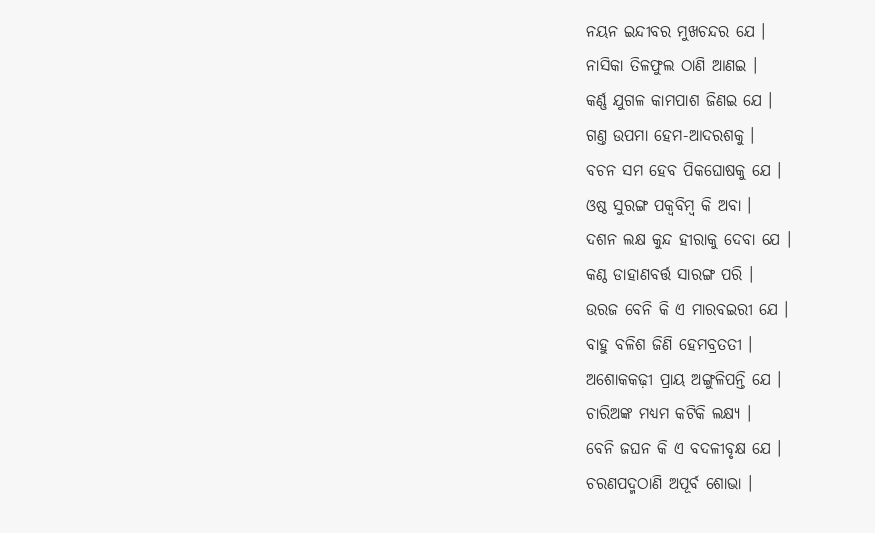ନୟନ ଇନ୍ଦୀବର ମୁଖଚନ୍ଦର ଯେ ।
ନାସିକା ତିଳଫୁଲ ଠାଣି ଆଣଇ ।
କର୍ଣ୍ଣ ଯୁଗଳ କାମପାଶ ଜିଣଇ ଯେ ।
ଗଣ୍ତ ଉପମା ହେମ-ଆଦରଶକୁ ।
ବଚନ ସମ ହେବ ପିକଘୋଷକୁ ଯେ ।
ଓଷ୍ଠ ସୁରଙ୍ଗ ପକ୍ୱବିମ୍ବ କି ଅବା ।
ଦଶନ ଲକ୍ଷ କୁନ୍ଦ ହୀରାକୁ ଦେବା ଯେ ।
କଣ୍ଠ ଡାହାଣବର୍ତ୍ତ ସାରଙ୍ଗ ପରି ।
ଉରଜ ବେନି କି ଏ ମାରବଇରୀ ଯେ ।
ବାହୁ ବଳିଶ ଜିଣି ହେମବ୍ରତତୀ ।
ଅଶୋକକଢ଼ୀ ପ୍ରାୟ ଅଙ୍ଗୁଳିପନ୍ତି ଯେ ।
ଚାରିଅଙ୍କ ମଧ୍ୟମ କଟିକି ଲକ୍ଷ୍ୟ ।
ବେନି ଜଘନ କି ଏ ବଦଳୀବୃକ୍ଷ ଯେ ।
ଚରଣପଦ୍ମଠାଣି ଅପୂର୍ବ ଶୋଭା ।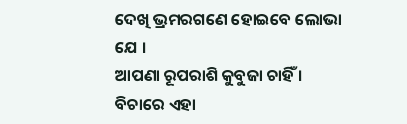ଦେଖି ଭ୍ରମରଗଣେ ହୋଇବେ ଲୋଭା ଯେ ।
ଆପଣା ରୂପରାଶି କୁବୁଜା ଚାହିଁ ।
ବିଚାରେ ଏହା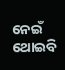ନେଇଁ ଥୋଇବି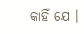କାହିଁ ଯେ ।